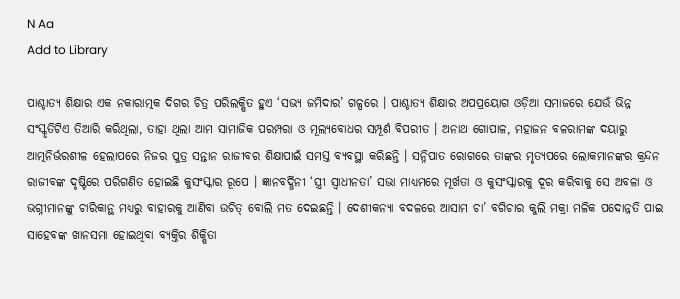N Aa
Add to Library

ପାଶ୍ଚାତ୍ୟ ଶିକ୍ଷାର ଏକ ନକାରାତ୍ମକ ଦିଗର ଚିତ୍ର ପରିଲକ୍ଷିତ ହୁଏ ‘ସଭ୍ୟ ଜମିଦାର’ ଗଳ୍ପରେ । ପାଶ୍ଚାତ୍ୟ ଶିକ୍ଷାର ଅପପ୍ରୟୋଗ ଓଡ଼ିଆ ସମାଜରେ ଯେଉଁ ଭିନ୍ନ ସଂସ୍କୃତିଟିଏ ତିଆରି କରିଥିଲା, ତାହା ଥିଲା ଆମ ସାମାଜିକ ପରମ୍ପରା ଓ ମୂଲ୍ୟବୋଧର ସମ୍ପୂର୍ଣ ବିପରୀତ । ଅନାଥ ଗୋପାଳ, ମହାଜନ ବଳରାମଙ୍କ ଦୟାରୁ ଆତ୍ମନିର୍ଭରଶୀଳ ହେଲାପରେ ନିଜର ପୁତ୍ର ସନ୍ତାନ ରାଜୀବର ଶିକ୍ଷାପାଇଁ ସମସ୍ତ ବ୍ୟବସ୍ଥା କରିଛନ୍ତି । ସନ୍ନିପାତ ରୋଗରେ ତାଙ୍କର ମୃତ୍ୟପରେ ଲୋକମାନଙ୍କର କ୍ରନ୍ଦନ ରାଜୀବଙ୍କ ଦୃଷ୍ଟିରେ ପରିଗଣିତ ହୋଇଛି କୁସଂସ୍କାର ରୂପେ । ଜ୍ଞାନବର୍ଦ୍ଧିନୀ ‘ସ୍ତ୍ରୀ ସ୍ୱାଧୀନତା’ ସଭା ମାଧ୍ୟମରେ ମୂର୍ଖତା ଓ କୁସଂସ୍କାରକୁ ଦୂର କରିବାକୁ ସେ ଅବଳା ଓ ଭଗ୍ନୀମାନଙ୍କୁ ଚାରିକାନ୍ଥ ମଧ୍ୟରୁ ବାହାରକୁ ଆଣିବା ଉଚିତ୍ ବୋଲି ମତ ଦେଇଛନ୍ତି । ଦେଶୀକନ୍ୟା ବଦଳରେ ଆସାମ ଚା’ ବଗିଚାର କୁଲି ମକ୍ରା ମଳିକ ପଦୋନ୍ନତି ପାଇ ସାହେବଙ୍କ ଖାନସମା ହୋଇଥିବା ବ୍ୟକ୍ତିର ଶିକ୍ଷିତା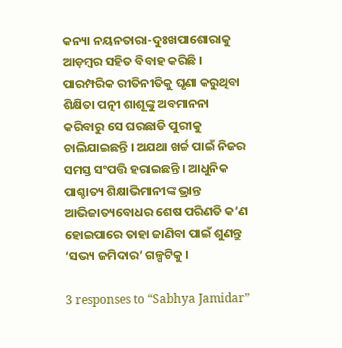କନ୍ୟା ନୟନତାରା-ଦୁଃଖପାଶୋରାକୁ ଆଡ଼ମ୍ବର ସହିତ ବିବାହ କରିଛି । ପାରମ୍ପରିକ ରୀତିନୀତିକୁ ଘୃଣା କରୁଥିବା ଶିକ୍ଷିତା ପତ୍ନୀ ଶାଶୂଙ୍କୁ ଅବମାନନା କରିବାରୁ ସେ ଘରଛାଡି ପୁରୀକୁ ଚାଲିଯାଇଛନ୍ତି । ଅଯଥା ଖର୍ଚ୍ଚ ପାଇଁ ନିଜର ସମସ୍ତ ସଂପତ୍ତି ହରାଇଛନ୍ତି । ଆଧୁନିକ ପାଶ୍ଚାତ୍ୟ ଶିକ୍ଷାଭିମାନୀଙ୍କ ଭ୍ରାନ୍ତ ଆଭିଜାତ୍ୟବୋଧର ଶେଷ ପରିଣତି କ’ଣ ହୋଇପାରେ ତାହା ଜାଣିବା ପାଇଁ ଶୁଣନ୍ତୁ ‘ସଭ୍ୟ ଜମିଦାର’ ଗଳ୍ପଟିକୁ ।

3 responses to “Sabhya Jamidar”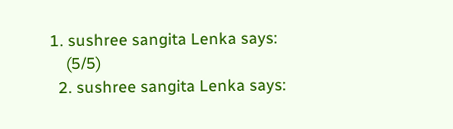1. sushree sangita Lenka says:
    (5/5)
  2. sushree sangita Lenka says: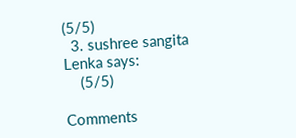(5/5)
  3. sushree sangita Lenka says:
    (5/5)

Comments